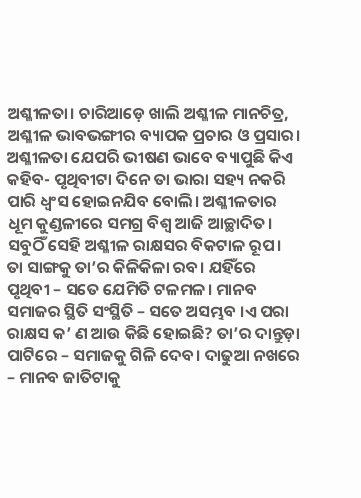ଅଶ୍ଳୀଳତା। ଚାରିଆଡ଼େ ଖାଲି ଅଶ୍ଳୀଳ ମାନଚିତ୍ର, ଅଶ୍ଳୀଳ ଭାବଭଙ୍ଗୀର ବ୍ୟାପକ ପ୍ରଚାର ଓ ପ୍ରସାର। ଅଶ୍ଳୀଳତା ଯେପରି ଭୀଷଣ ଭାବେ ବ୍ୟାପୁଛି କିଏ କହିବ- ପୃଥିବୀଟା ଦିନେ ତା ଭାରା ସହ୍ୟ ନକରି ପାରି ଧ୍ଵଂସ ହୋଇନଯିବ ବୋଲି। ଅଶ୍ଳୀଳତାର ଧୂମ କୁଣ୍ଡଳୀରେ ସମଗ୍ର ବିଶ୍ଵ ଆଜି ଆଚ୍ଛାଦିତ। ସବୁଠିଁ ସେହି ଅଶ୍ଳୀଳ ରାକ୍ଷସର ବିକଟାଳ ରୂପ। ତା ସାଙ୍ଗକୁ ତା’ର କିଳିକିଳା ରବ। ଯହିଁରେ ପୃଥିବୀ – ସତେ ଯେମିତି ଟଳମଳ। ମାନବ ସମାଜର ସ୍ଥିତି ସଂସ୍ଥିତି – ସତେ ଅସମ୍ଭବ ।ଏ ପରା ରାକ୍ଷସ କ’ ଣ ଆଉ କିଛି ହୋଇଛି? ତା’ର ଦାନ୍ତୁଡ଼ା ପାଟିରେ – ସମାଜକୁ ଗିଳି ଦେବ। ଦାଢୁଆ ନଖରେ – ମାନବ ଜାତିଟାକୁ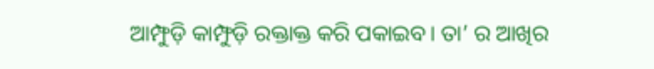ଆମ୍ଫୁଡ଼ି କାମ୍ଫୁଡ଼ି ରକ୍ତାକ୍ତ କରି ପକାଇବ। ତା’ ର ଆଖିର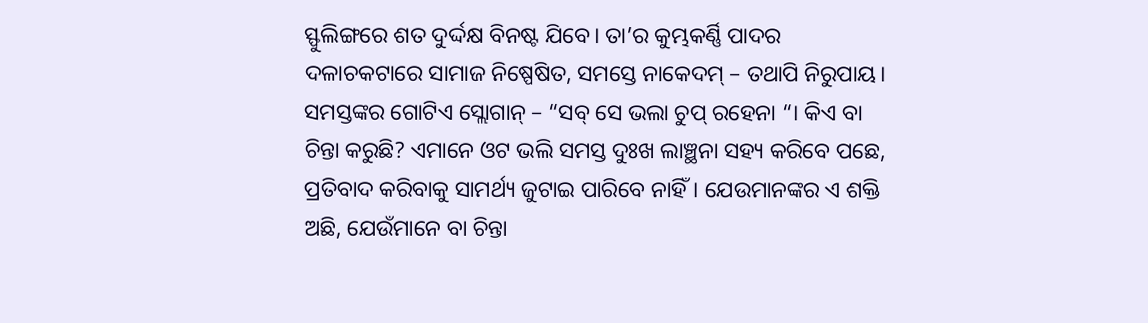ସ୍ଫୁଲିଙ୍ଗରେ ଶତ ଦୁର୍ଦ୍ଦକ୍ଷ ବିନଷ୍ଟ ଯିବେ। ତା’ର କୁମ୍ଭକର୍ଣ୍ଣି ପାଦର ଦଳାଚକଟାରେ ସାମାଜ ନିଷ୍ପେଷିତ, ସମସ୍ତେ ନାକେଦମ୍ – ତଥାପି ନିରୁପାୟ। ସମସ୍ତଙ୍କର ଗୋଟିଏ ସ୍ଲୋଗାନ୍ – “ସବ୍ ସେ ଭଲା ଚୁପ୍ ରହେନା “। କିଏ ବା ଚିନ୍ତା କରୁଛି? ଏମାନେ ଓଟ ଭଲି ସମସ୍ତ ଦୁଃଖ ଲାଞ୍ଛନା ସହ୍ୟ କରିବେ ପଛେ, ପ୍ରତିବାଦ କରିବାକୁ ସାମର୍ଥ୍ୟ ଜୁଟାଇ ପାରିବେ ନାହିଁ। ଯେଉମାନଙ୍କର ଏ ଶକ୍ତି ଅଛି, ଯେଉଁମାନେ ବା ଚିନ୍ତା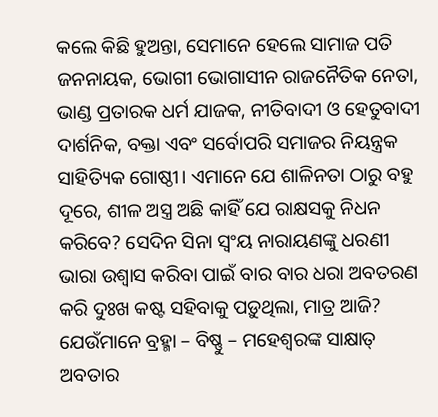କଲେ କିଛି ହୁଅନ୍ତା, ସେମାନେ ହେଲେ ସାମାଜ ପତି ଜନନାୟକ, ଭୋଗୀ ଭୋଗାସୀନ ରାଜନୈତିକ ନେତା, ଭାଣ୍ଡ ପ୍ରତାରକ ଧର୍ମ ଯାଜକ, ନୀତିବାଦୀ ଓ ହେତୁବାଦୀ ଦାର୍ଶନିକ, ବକ୍ତା ଏବଂ ସର୍ବୋପରି ସମାଜର ନିୟନ୍ତ୍ରକ ସାହିତ୍ୟିକ ଗୋଷ୍ଠୀ। ଏମାନେ ଯେ ଶାଳିନତା ଠାରୁ ବହୁ ଦୂରେ, ଶୀଳ ଅସ୍ତ୍ର ଅଛି କାହିଁ ଯେ ରାକ୍ଷସକୁ ନିଧନ କରିବେ? ସେଦିନ ସିନା ସ୍ଵଂୟ ନାରାୟଣଙ୍କୁ ଧରଣୀ ଭାରା ଉଶ୍ୱାସ କରିବା ପାଇଁ ବାର ବାର ଧରା ଅବତରଣ କରି ଦୁଃଖ କଷ୍ଟ ସହିବାକୁ ପଡ଼ୁଥିଲା, ମାତ୍ର ଆଜି? ଯେଉଁମାନେ ବ୍ରହ୍ମା – ବିଷ୍ଣୁ – ମହେଶ୍ୱରଙ୍କ ସାକ୍ଷାତ୍ ଅବତାର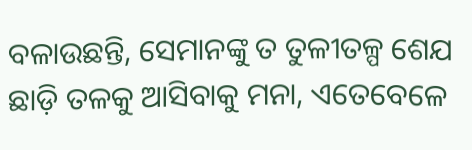ବଳାଉଛନ୍ତି, ସେମାନଙ୍କୁ ତ ତୁଳୀତଳ୍ପ ଶେଯ ଛାଡ଼ି ତଳକୁ ଆସିବାକୁ ମନା, ଏତେବେଳେ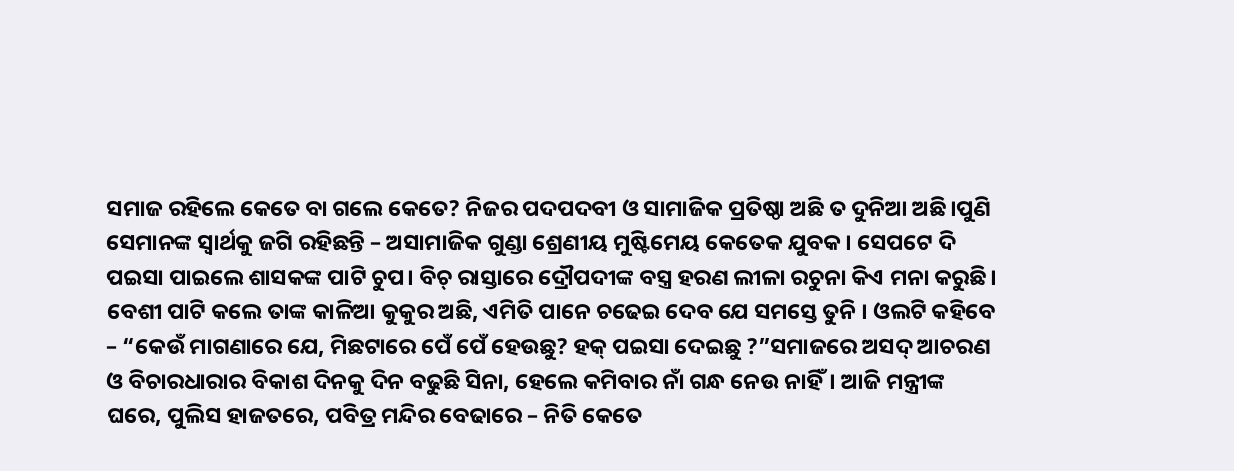ସମାଜ ରହିଲେ କେତେ ବା ଗଲେ କେତେ? ନିଜର ପଦପଦବୀ ଓ ସାମାଜିକ ପ୍ରତିଷ୍ଠା ଅଛି ତ ଦୁନିଆ ଅଛି।ପୁଣି ସେମାନଙ୍କ ସ୍ୱାର୍ଥକୁ ଜଗି ରହିଛନ୍ତି – ଅସାମାଜିକ ଗୁଣ୍ଡା ଶ୍ରେଣୀୟ ମୁଷ୍ଟିମେୟ କେତେକ ଯୁବକ। ସେପଟେ ଦି ପଇସା ପାଇଲେ ଶାସକଙ୍କ ପାଟି ଚୁପ। ବିଚ୍ ରାସ୍ତାରେ ଦ୍ରୌପଦୀଙ୍କ ବସ୍ତ୍ର ହରଣ ଲୀଳା ରଚୁନା କିଏ ମନା କରୁଛି। ବେଶୀ ପାଟି କଲେ ତାଙ୍କ କାଳିଆ କୁକୁର ଅଛି, ଏମିତି ପାନେ ଚଢେଇ ଦେବ ଯେ ସମସ୍ତେ ତୁନି । ଓଲଟି କହିବେ – “କେଉଁ ମାଗଣାରେ ଯେ, ମିଛଟାରେ ପେଁ ପେଁ ହେଉଛୁ? ହକ୍ ପଇସା ଦେଇଛୁ ?”ସମାଜରେ ଅସଦ୍ ଆଚରଣ ଓ ବିଚାରଧାରାର ବିକାଶ ଦିନକୁ ଦିନ ବଢୁଛି ସିନା, ହେଲେ କମିବାର ନାଁ ଗନ୍ଧ ନେଉ ନାହିଁ। ଆଜି ମନ୍ତ୍ରୀଙ୍କ ଘରେ, ପୁଲିସ ହାଜତରେ, ପବିତ୍ର ମନ୍ଦିର ବେଢାରେ – ନିତି କେତେ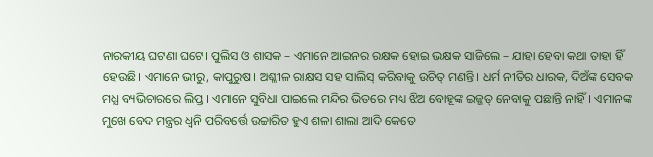ନାରକୀୟ ଘଟଣା ଘଟେ। ପୁଲିସ ଓ ଶାସକ – ଏମାନେ ଆଇନର ରକ୍ଷକ ହୋଇ ଭକ୍ଷକ ସାଜିଲେ – ଯାହା ହେବା କଥା ତାହା ହିଁ ହେଉଛି। ଏମାନେ ଭୀରୁ, କାପୁରୁଷ। ଅଶ୍ଳୀଳ ରାକ୍ଷସ ସହ ସାଲିସ୍ କରିବାକୁ ଉଚିତ୍ ମଣନ୍ତି। ଧର୍ମ ନୀତିର ଧାରକ, ଦିଅଁଙ୍କ ସେବକ ମଧ୍ଯ ବ୍ୟଭିଚାରରେ ଲିପ୍ତ । ଏମାନେ ସୁବିଧା ପାଇଲେ ମନ୍ଦିର ଭିତରେ ମଧ୍ୟ ଝିଅ ବୋହୂଙ୍କ ଇଜ୍ଜତ୍ ନେବାକୁ ପଛାନ୍ତି ନାହିଁ। ଏମାନଙ୍କ ମୁଖେ ବେଦ ମନ୍ତ୍ରର ଧ୍ୱନି ପରିବର୍ତ୍ତେ ଉଚ୍ଚାରିତ ହୁଏ ଶଳା ଶାଲା ଆଦି କେତେ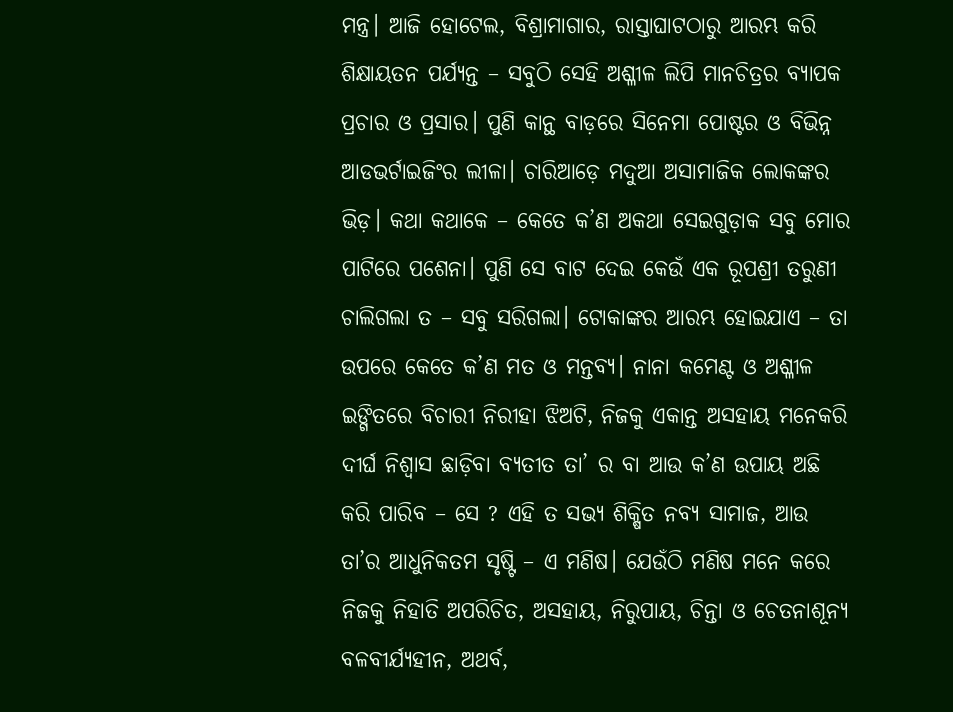ମନ୍ତ୍ର। ଆଜି ହୋଟେଲ, ବିଶ୍ରାମାଗାର, ରାସ୍ତାଘାଟଠାରୁ ଆରମ୍ଭ କରି ଶିକ୍ଷାୟତନ ପର୍ଯ୍ୟନ୍ତ – ସବୁଠି ସେହି ଅଶ୍ଳୀଳ ଲିପି ମାନଚିତ୍ରର ବ୍ୟାପକ ପ୍ରଚାର ଓ ପ୍ରସାର। ପୁଣି କାନ୍ଥ ବାଡ଼ରେ ସିନେମା ପୋଷ୍ଟର ଓ ବିଭିନ୍ନ ଆଡଭର୍ଟାଇଜିଂର ଲୀଳା। ଚାରିଆଡ଼େ ମଦୁଆ ଅସାମାଜିକ ଲୋକଙ୍କର ଭିଡ଼। କଥା କଥାକେ – କେତେ କ’ଣ ଅକଥା ସେଇଗୁଡ଼ାକ ସବୁ ମୋର ପାଟିରେ ପଶେନା। ପୁଣି ସେ ବାଟ ଦେଇ କେଉଁ ଏକ ରୂପଶ୍ରୀ ତରୁଣୀ ଚାଲିଗଲା ତ – ସବୁ ସରିଗଲା। ଟୋକାଙ୍କର ଆରମ୍ଭ ହୋଇଯାଏ – ତା ଉପରେ କେତେ କ’ଣ ମତ ଓ ମନ୍ତବ୍ୟ। ନାନା କମେଣ୍ଟ ଓ ଅଶ୍ଳୀଳ ଇଙ୍ଗିତରେ ବିଚାରୀ ନିରୀହା ଝିଅଟି, ନିଜକୁ ଏକାନ୍ତ ଅସହାୟ ମନେକରି ଦୀର୍ଘ ନିଶ୍ଵାସ ଛାଡ଼ିବା ବ୍ୟତୀତ ତା’ ର ବା ଆଉ କ’ଣ ଉପାୟ ଅଛି କରି ପାରିବ – ସେ ? ଏହି ତ ସଭ୍ଯ ଶିକ୍ଷିତ ନବ୍ଯ ସାମାଜ, ଆଉ ତା’ର ଆଧୁନିକତମ ସୃଷ୍ଟି – ଏ ମଣିଷ। ଯେଉଁଠି ମଣିଷ ମନେ କରେ ନିଜକୁ ନିହାତି ଅପରିଚିତ, ଅସହାୟ, ନିରୁପାୟ, ଚିନ୍ତା ଓ ଚେତନାଶୂନ୍ୟ ବଳବୀର୍ଯ୍ୟହୀନ, ଅଥର୍ବ,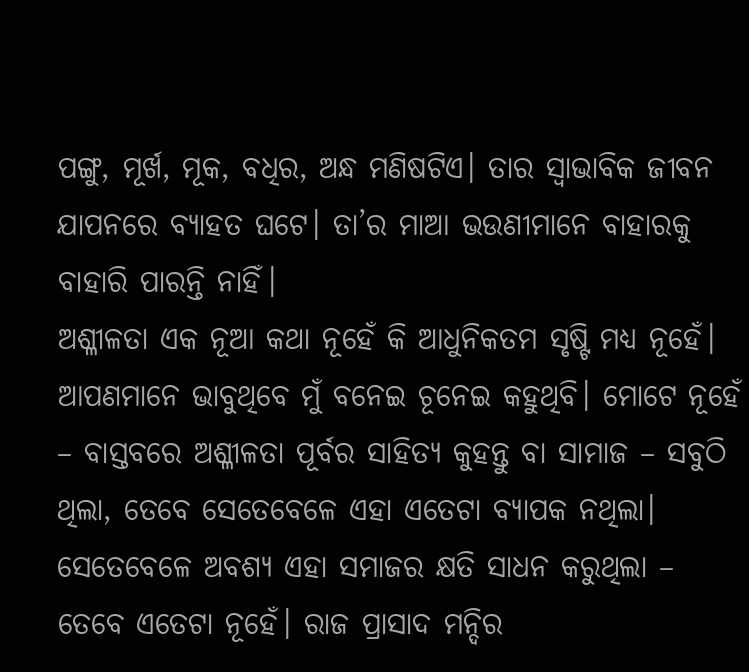ପଙ୍ଗୁ, ମୂର୍ଖ, ମୂକ, ବଧିର, ଅନ୍ଧ ମଣିଷଟିଏ। ତାର ସ୍ୱାଭାବିକ ଜୀବନ ଯାପନରେ ବ୍ୟାହତ ଘଟେ। ତା’ର ମାଆ ଭଉଣୀମାନେ ବାହାରକୁ ବାହାରି ପାରନ୍ତି ନାହିଁ।
ଅଶ୍ଳୀଳତା ଏକ ନୂଆ କଥା ନୂହେଁ କି ଆଧୁନିକତମ ସୃଷ୍ଟି ମଧ୍ୟ ନୂହେଁ। ଆପଣମାନେ ଭାବୁଥିବେ ମୁଁ ବନେଇ ଚୂନେଇ କହୁଥିବି। ମୋଟେ ନୂହେଁ – ବାସ୍ତବରେ ଅଶ୍ଳୀଳତା ପୂର୍ବର ସାହିତ୍ୟ କୁହନ୍ତୁ ବା ସାମାଜ – ସବୁଠି ଥିଲା, ତେବେ ସେତେବେଳେ ଏହା ଏତେଟା ବ୍ୟାପକ ନଥିଲା। ସେତେବେଳେ ଅବଶ୍ଯ ଏହା ସମାଜର କ୍ଷତି ସାଧନ କରୁଥିଲା – ତେବେ ଏତେଟା ନୂହେଁ। ରାଜ ପ୍ରାସାଦ ମନ୍ଦିର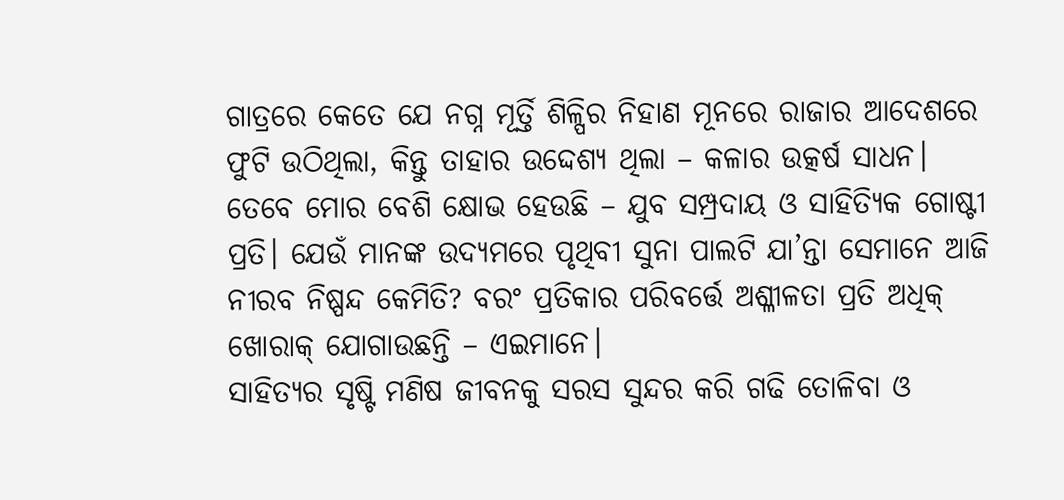ଗାତ୍ରରେ କେତେ ଯେ ନଗ୍ନ ମୂର୍ତ୍ତି ଶିଳ୍ପିର ନିହାଣ ମୂନରେ ରାଜାର ଆଦେଶରେ ଫୁଟି ଉଠିଥିଲା, କିନ୍ତୁ ତାହାର ଉଦ୍ଦେଶ୍ୟ ଥିଲା – କଳାର ଉତ୍କର୍ଷ ସାଧନ। ତେବେ ମୋର ବେଶି କ୍ଷୋଭ ହେଉଛି – ଯୁବ ସମ୍ପ୍ରଦାୟ ଓ ସାହିତ୍ୟିକ ଗୋଷ୍ଟୀ ପ୍ରତି। ଯେଉଁ ମାନଙ୍କ ଉଦ୍ୟମରେ ପୃଥିବୀ ସୁନା ପାଲଟି ଯା’ନ୍ତା ସେମାନେ ଆଜି ନୀରବ ନିଷ୍ପନ୍ଦ କେମିତି? ବରଂ ପ୍ରତିକାର ପରିବର୍ତ୍ତେ ଅଶ୍ଳୀଳତା ପ୍ରତି ଅଧିକ୍ ଖୋରାକ୍ ଯୋଗାଉଛନ୍ତି – ଏଇମାନେ।
ସାହିତ୍ୟର ସୃଷ୍ଟି ମଣିଷ ଜୀବନକୁ ସରସ ସୁନ୍ଦର କରି ଗଢି ତୋଳିବା ଓ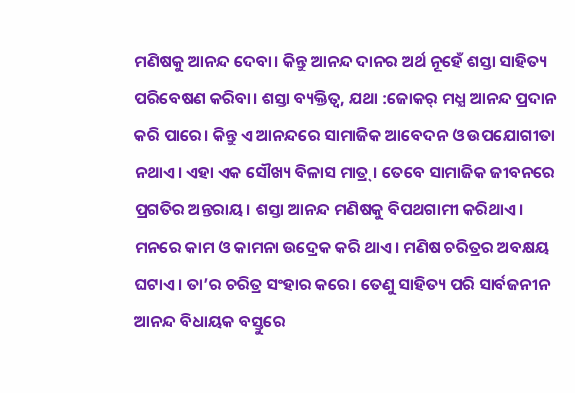ମଣିଷକୁ ଆନନ୍ଦ ଦେବା। କିନ୍ତୁ ଆନନ୍ଦ ଦାନର ଅର୍ଥ ନୂହେଁ ଶସ୍ତା ସାହିତ୍ୟ ପରିବେଷଣ କରିବା। ଶସ୍ତା ବ୍ୟକ୍ତିତ୍ୱ, ଯଥା :ଜୋକର୍ ମଧ୍ଯ ଆନନ୍ଦ ପ୍ରଦାନ କରି ପାରେ। କିନ୍ତୁ ଏ ଆନନ୍ଦରେ ସାମାଜିକ ଆବେଦନ ଓ ଉପଯୋଗୀତା ନଥାଏ। ଏହା ଏକ ସୌଖ୍ୟ ବିଳାସ ମାତ୍ର୍। ତେବେ ସାମାଜିକ ଜୀବନରେ ପ୍ରଗତିର ଅନ୍ତରାୟ। ଶସ୍ତା ଆନନ୍ଦ ମଣିଷକୁ ବିପଥଗାମୀ କରିଥାଏ। ମନରେ କାମ ଓ କାମନା ଉଦ୍ରେକ କରି ଥାଏ। ମଣିଷ ଚରିତ୍ରର ଅବକ୍ଷୟ ଘଟାଏ। ତା’ର ଚରିତ୍ର ସଂହାର କରେ। ତେଣୁ ସାହିତ୍ୟ ପରି ସାର୍ବଜନୀନ ଆନନ୍ଦ ବିଧାୟକ ବସ୍ତୁରେ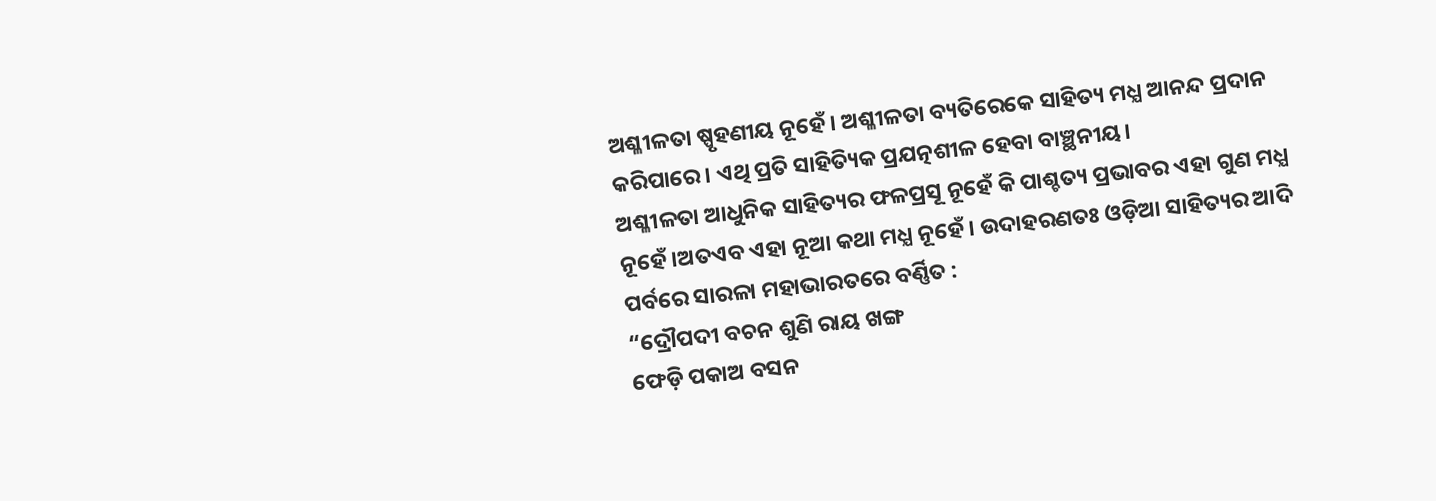ଅଶ୍ଳୀଳତା ଷ୍ପୃହଣୀୟ ନୂହେଁ। ଅଶ୍ଳୀଳତା ବ୍ୟତିରେକେ ସାହିତ୍ୟ ମଧ୍ଯ ଆନନ୍ଦ ପ୍ରଦାନ କରିପାରେ। ଏଥି ପ୍ରତି ସାହିତ୍ୟିକ ପ୍ରଯତ୍ନଶୀଳ ହେବା ବାଞ୍ଛନୀୟ।
ଅଶ୍ଳୀଳତା ଆଧୁନିକ ସାହିତ୍ୟର ଫଳପ୍ରସୂ ନୂହେଁ କି ପାଶ୍ଚତ୍ୟ ପ୍ରଭାବର ଏହା ଗୁଣ ମଧ୍ଯ ନୂହେଁ।ଅତଏବ ଏହା ନୂଆ କଥା ମଧ୍ଯ ନୂହେଁ। ଉଦାହରଣତଃ ଓଡ଼ିଆ ସାହିତ୍ୟର ଆଦି ପର୍ବରେ ସାରଳା ମହାଭାରତରେ ବର୍ଣ୍ଣିତ :
“ଦ୍ରୌପଦୀ ବଚନ ଶୁଣି ରାୟ ଖଙ୍ଗ
ଫେଡ଼ି ପକାଅ ବସନ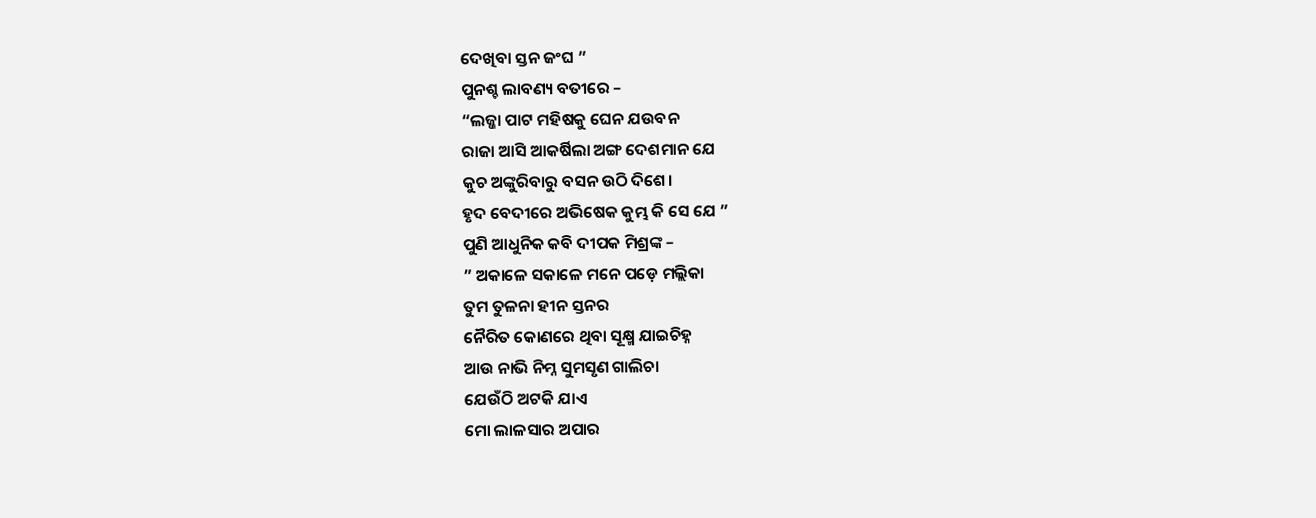ଦେଖିବା ସ୍ତନ ଜଂଘ ”
ପୁନଶ୍ଚ ଲାବଣ୍ୟ ବତୀରେ –
“ଲଜ୍ଜା ପାଟ ମହିଷକୁ ଘେନ ଯଉବନ
ରାଜା ଆସି ଆକର୍ଷିଲା ଅଙ୍ଗ ଦେଶମାନ ଯେ
କୁଚ ଅଙ୍କୁରିବାରୁ ବସନ ଉଠି ଦିଶେ।
ହୃଦ ବେଦୀରେ ଅଭିଷେକ କୁମ୍ଭ କି ସେ ଯେ ”
ପୁଣି ଆଧୁନିକ କବି ଦୀପକ ମିଶ୍ରଙ୍କ –
” ଅକାଳେ ସକାଳେ ମନେ ପଡ଼େ ମଲ୍ଲିକା
ତୁମ ତୁଳନା ହୀନ ସ୍ତନର
ନୈରିତ କୋଣରେ ଥିବା ସୂକ୍ଷ୍ମ ଯାଇଚିହ୍ନ
ଆଉ ନାଭି ନିମ୍ନ ସୁମସୃଣ ଗାଲିଚା
ଯେଉଁଠି ଅଟକି ଯାଏ
ମୋ ଲାଳସାର ଅପାର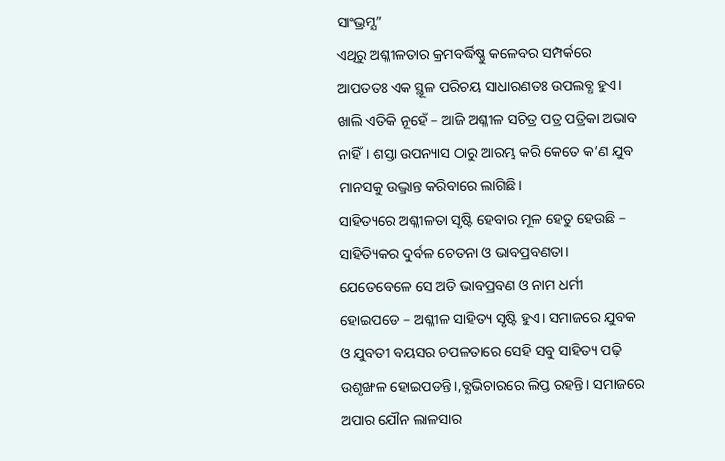ସାଂଭ୍ରମ୍ଯ”
ଏଥିରୁ ଅଶ୍ଳୀଳତାର କ୍ରମବର୍ଦ୍ଧିଷ୍ଣୁ କଳେବର ସମ୍ପର୍କରେ ଆପତତଃ ଏକ ସ୍ଥୂଳ ପରିଚୟ ସାଧାରଣତଃ ଉପଲବ୍ଧ ହୁଏ। ଖାଲି ଏତିକି ନୂହେଁ – ଆଜି ଅଶ୍ଳୀଳ ସଚିତ୍ର ପତ୍ର ପତ୍ରିକା ଅଭାବ ନାହିଁ। ଶସ୍ତା ଉପନ୍ୟାସ ଠାରୁ ଆରମ୍ଭ କରି କେତେ କ’ଣ ଯୁବ ମାନସକୁ ଉଦ୍ଭ୍ରାନ୍ତ କରିବାରେ ଲାଗିଛି।
ସାହିତ୍ୟରେ ଅଶ୍ଳୀଳତା ସୃଷ୍ଟି ହେବାର ମୂଳ ହେତୁ ହେଉଛି – ସାହିତ୍ୟିକର ଦୁର୍ବଳ ଚେତନା ଓ ଭାବପ୍ରବଣତା। ଯେତେବେଳେ ସେ ଅତି ଭାବପ୍ରବଣ ଓ ନାମ ଧର୍ମୀ ହୋଇପଡେ – ଅଶ୍ଳୀଳ ସାହିତ୍ୟ ସୃଷ୍ଟି ହୁଏ। ସମାଜରେ ଯୁବକ ଓ ଯୁବତୀ ବୟସର ଚପଳତାରେ ସେହି ସବୁ ସାହିତ୍ୟ ପଢ଼ି ଉଶୃଙ୍ଖଳ ହୋଇପଡନ୍ତି।,ବ୍ଯଭିଚାରରେ ଲିପ୍ତ ରହନ୍ତି। ସମାଜରେ ଅପାର ଯୌନ ଲାଳସାର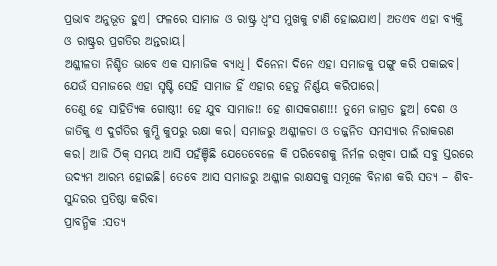ପ୍ରଭାବ ଅନୁଭୂତ ହୁଏ। ଫଳରେ ସାମାଜ ଓ ରାଷ୍ଟ୍ର ଧ୍ଵଂସ ମୁଖକୁ ଟାଣି ହୋଇଯାଏ। ଅତଏବ ଏହା ବ୍ୟକ୍ତି ଓ ରାଷ୍ଟ୍ରର ପ୍ରଗତିର ଅନ୍ତରାୟ।
ଅଶ୍ଳୀଳତା ନିଶ୍ଚିତ ଭାବେ ଏକ ସାମାଜିକ ବ୍ୟାଧି। ଦିନେନା ଦିନେ ଏହା ସମାଜକୁ ପଙ୍ଗୁ କରି ପକାଇବ। ଯେଉଁ ସମାଜରେ ଏହା ସୃଷ୍ଟି ସେହି ସାମାଜ ହିଁ ଏହାର ହେତୁ ନିର୍ଣ୍ଣୟ କରିପାରେ।
ତେଣୁ ହେ ସାହିତ୍ୟିକ ଗୋଷ୍ଠୀ! ହେ ଯୁବ ସାମାଜ!! ହେ ଶାସକଗଣ!!! ତୁମେ ଜାଗ୍ରତ ହୁଅ। ଦେଶ ଓ ଜାତିକୁ ଏ ଦୁର୍ଗତିର କୁମ୍ଭି କୁପରୁ ରକ୍ଷା କର। ସମାଜରୁ ଅଶ୍ଳୀଳତା ଓ ତଜ୍ଜନିତ ସମସ୍ୟାର ନିରାକରଣ କର। ଆଜି ଠିକ୍ ସମୟ ଆସି ପହଁଞ୍ଚିଛି ଯେତେବେଳେ କି ପରିବେଶକୁ ନିର୍ମଳ ରଖିବା ପାଇଁ ସବୁ ସ୍ତରରେ ଉଦ୍ୟମ ଆରମ୍ଭ ହୋଇଛି। ତେବେ ଆସ ସମାଜରୁ ଅଶ୍ଳୀଳ ରାକ୍ଷସକୁ ସମୂଳେ ବିନାଶ କରି ସତ୍ୟ – ଶିବ- ସୁନ୍ଦରର ପ୍ରତିଷ୍ଠା କରିବା
ପ୍ରାବନ୍ଧିକ :ସତ୍ୟ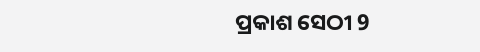ପ୍ରକାଶ ସେଠୀ 9